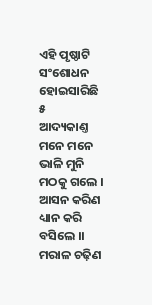ଏହି ପୃଷ୍ଠାଟି ସଂଶୋଧନ ହୋଇସାରିଛି
୫
ଆଦ୍ୟକାଣ୍ତ
ମନେ ମନେ ଭାଳି ମୁନି ମଠକୁ ଗଲେ ।
ଆସନ କରିଣ ଧ୍ୟାନ କରି ବସିଲେ ।।
ମରାଳ ଚଢ଼ିଣ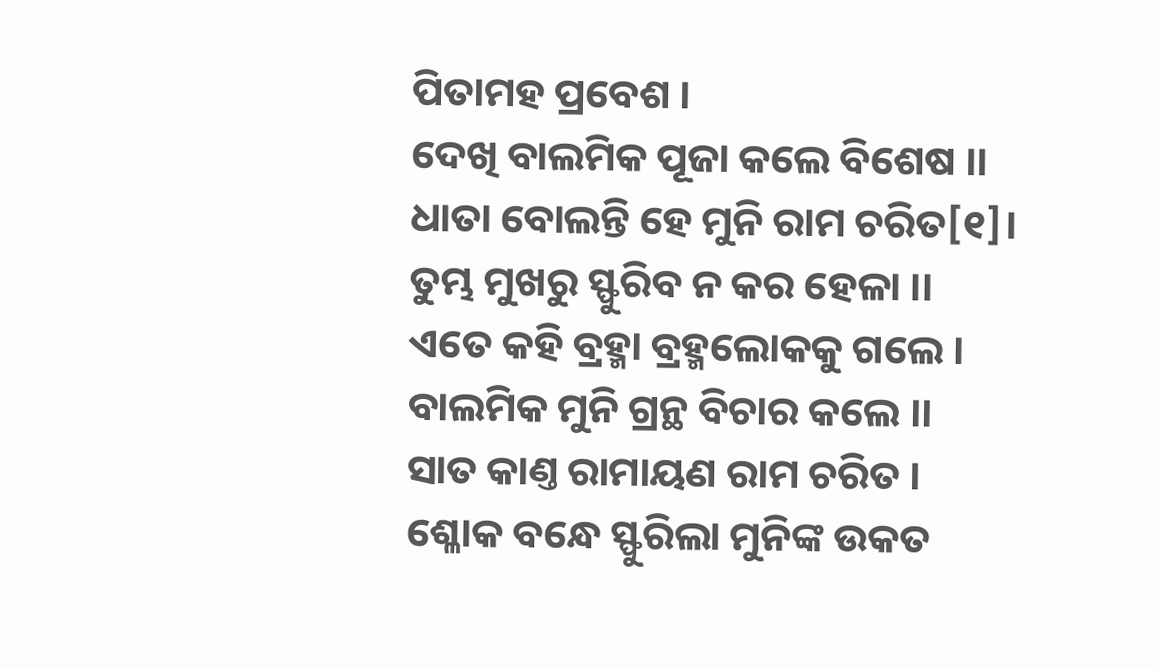ପିତାମହ ପ୍ରବେଶ ।
ଦେଖି ବାଲମିକ ପୂଜା କଲେ ବିଶେଷ ।।
ଧାତା ବୋଲନ୍ତି ହେ ମୁନି ରାମ ଚରିତ[୧]।
ତୁମ୍ଭ ମୁଖରୁ ସ୍ଫୁରିବ ନ କର ହେଳା ।।
ଏତେ କହି ବ୍ରହ୍ମା ବ୍ରହ୍ମଲୋକକୁ ଗଲେ ।
ବାଲମିକ ମୁନି ଗ୍ରନ୍ଥ ବିଚାର କଲେ ।।
ସାତ କାଣ୍ତ ରାମାୟଣ ରାମ ଚରିତ ।
ଶ୍ଳୋକ ବନ୍ଧେ ସ୍ଫୁରିଲା ମୁନିଙ୍କ ଉକତ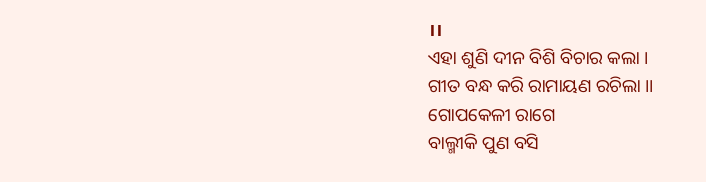।।
ଏହା ଶୁଣି ଦୀନ ବିଶି ବିଚାର କଲା ।
ଗୀତ ବନ୍ଧ କରି ରାମାୟଣ ରଚିଲା ।।
ଗୋପକେଳୀ ରାଗେ
ବାଲ୍ମୀକି ପୁଣ ବସି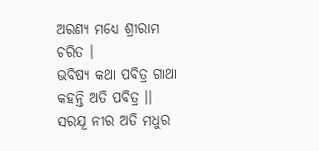ଅରଣ୍ୟ ମଧ୍ୟେ ଶ୍ରୀରାମ ଚରିତ ।
ଭବିଷ୍ୟ କଥା ପବିତ୍ର ଗାଥା କହନ୍ତି ଅତି ପବିତ୍ର ।।
ସରଯୂ ନୀର ଅତି ମଧୁର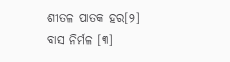ଶୀତଳ ପାତକ ହର[୨]
ବାସ ନିର୍ମଳ [୩]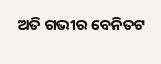ଅତି ଗଭୀର ବେନିତଟ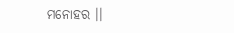ମନୋହର ।।